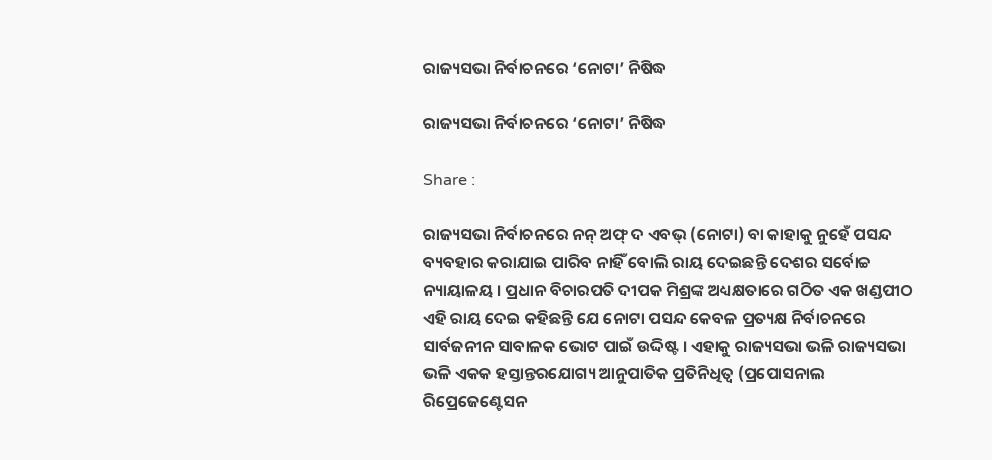ରାଜ୍ୟସଭା ନିର୍ବାଚନରେ ‘ନୋଟା’ ନିଷିଦ୍ଧ

ରାଜ୍ୟସଭା ନିର୍ବାଚନରେ ‘ନୋଟା’ ନିଷିଦ୍ଧ

Share :

ରାଜ୍ୟସଭା ନିର୍ବାଚନରେ ନନ୍ ଅଫ୍ ଦ ଏବଭ୍ (ନୋଟା) ବା କାହାକୁ ନୁହେଁ ପସନ୍ଦ ବ୍ୟବହାର କରାଯାଇ ପାରିବ ନାହିଁ ବୋଲି ରାୟ ଦେଇଛନ୍ତି ଦେଶର ସର୍ବୋଚ୍ଚ ନ୍ୟାୟାଳୟ । ପ୍ରଧାନ ବିଚାରପତି ଦୀପକ ମିଶ୍ରଙ୍କ ଅଧ୍ୟକ୍ଷତାରେ ଗଠିତ ଏକ ଖଣ୍ଡପୀଠ ଏହି ରାୟ ଦେଇ କହିଛନ୍ତି ଯେ ନୋଟା ପସନ୍ଦ କେବଳ ପ୍ରତ୍ୟକ୍ଷ ନିର୍ବାଚନରେ ସାର୍ବଜନୀନ ସାବାଳକ ଭୋଟ ପାଇଁ ଉଦ୍ଦିଷ୍ଟ । ଏହାକୁ ରାଜ୍ୟସଭା ଭଳି ରାଜ୍ୟସଭା ଭଳି ଏକକ ହସ୍ତାନ୍ତରଯୋଗ୍ୟ ଆନୁପାତିକ ପ୍ରତିନିଧିତ୍ୱ (ପ୍ରପୋସନାଲ ରିପ୍ରେଜେଣ୍ଟେସନ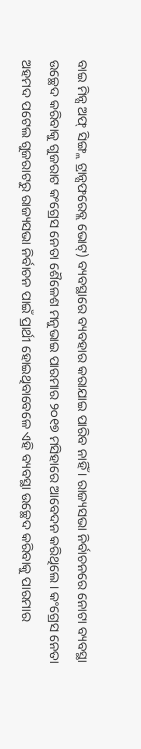ବାଇ ମିନ୍ସ ଅଫ୍ ସିଙ୍ଗ୍ଲ ଟ୍ରାନ୍ସଫରେବ୍ଲ ଭୋଟ୍) ବ୍ୟବସ୍ଥାରେ ବ୍ୟବହାର କରାଯାଇ ପାରିବ ନାହିଁ । ରାଜ୍ୟସଭା ନିର୍ବାଚନରେ ନୋଟା ବ୍ୟବସ୍ଥା ଉଚ୍ଛେଦ କରିବାକୁ ଗୁଜରାଟ କଂଗ୍ରେସ ନେତା ଶୈଳେଶ ମନୁଭାଇ ପାରମାର ୨୦୧୭ ମସିହାରେ ଆବେଦନ କରିଥିଲେ । କଂଗ୍ରେସ ନେତା ଅହମଦ ପଟେଲ ଗୁଜରାଟରୁ ରାଜ୍ୟସଭା ନିର୍ବାଚନ ପାଇଁ ପ୍ରାର୍ଥୀ ହୋଇଥିବାବେଳେ ଏହି ବ୍ୟବସ୍ଥା ଉଚ୍ଛେଦ କରିବାକୁ ପାରମାର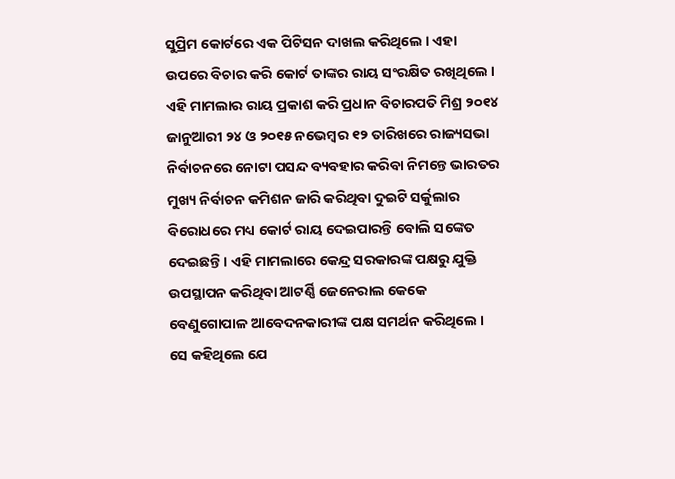ସୁପ୍ରିମ କୋର୍ଟରେ ଏକ ପିଟିସନ ଦାଖଲ କରିଥିଲେ । ଏହା ଉପରେ ବିଚାର କରି କୋର୍ଟ ତାଙ୍କର ରାୟ ସଂରକ୍ଷିତ ରଖିଥିଲେ । ଏହି ମାମଲାର ରାୟ ପ୍ରକାଶ କରି ପ୍ରଧାନ ବିଚାରପତି ମିଶ୍ର ୨୦୧୪ ଜାନୁଆରୀ ୨୪ ଓ ୨୦୧୫ ନଭେମ୍ବର ୧୨ ତାରିଖରେ ରାଜ୍ୟସଭା ନିର୍ବାଚନରେ ନୋଟା ପସନ୍ଦ ବ୍ୟବହାର କରିବା ନିମନ୍ତେ ଭାରତର ମୁଖ୍ୟ ନିର୍ବାଚନ କମିଶନ ଜାରି କରିଥିବା ଦୁଇଟି ସର୍କୁଲାର ବିରୋଧରେ ମଧ୍ୟ କୋର୍ଟ ରାୟ ଦେଇପାରନ୍ତି ବୋଲି ସଙ୍କେତ ଦେଇଛନ୍ତି । ଏହି ମାମଲାରେ କେନ୍ଦ୍ର ସରକାରଙ୍କ ପକ୍ଷରୁ ଯୁକ୍ତି ଉପସ୍ଥାପନ କରିଥିବା ଆଟର୍ଣ୍ଣି ଜେନେରାଲ କେକେ ବେଣୁଗୋପାଳ ଆବେଦନକାରୀଙ୍କ ପକ୍ଷ ସମର୍ଥନ କରିଥିଲେ । ସେ କହିଥିଲେ ଯେ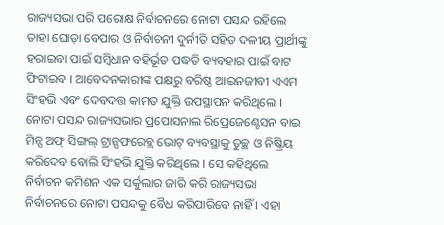ରାଜ୍ୟସଭା ପରି ପରୋକ୍ଷ ନିର୍ବାଚନରେ ନୋଟା ପସନ୍ଦ ରହିଲେ ତାହା ଘୋଡ଼ା ବେପାର ଓ ନିର୍ବାଚନୀ ଦୁର୍ନୀତି ସହିତ ଦଳୀୟ ପ୍ରାର୍ଥୀଙ୍କୁ ହରାଇବା ପାଇଁ ସମ୍ବିଧାନ ବହିର୍ଭୂତ ପଦ୍ଧତି ବ୍ୟବହାର ପାଇଁ ବାଟ ଫିଟାଇବ । ଆବେଦନକାରୀଙ୍କ ପକ୍ଷରୁ ବରିଷ୍ଠ ଆଇନଜୀବୀ ଏଏମ ସିଂହଭି ଏବଂ ଦେବଦତ୍ତ କାମତ ଯୁକ୍ତି ଉପସ୍ଥାପନ କରିଥିଲେ । ନୋଟା ପସନ୍ଦ ରାଜ୍ୟସଭାର ପ୍ରପୋସନାଲ ରିପ୍ରେଜେଣ୍ଟେସନ ବାଇ ମିନ୍ସ ଅଫ୍ ସିଙ୍ଗଲ୍ ଟ୍ରାନ୍ସଫରେବ୍ଲ ଭୋଟ୍ ବ୍ୟବସ୍ଥାକୁ ତୁଚ୍ଛ ଓ ନିଷ୍କ୍ରିୟ କରିଦେବ ବୋଲି ସିଂହଭି ଯୁକ୍ତି କରିଥିଲେ । ସେ କହିଥିଲେ ନିର୍ବାଚନ କମିଶନ ଏକ ସର୍କୁଲାର ଜାରି କରି ରାଜ୍ୟସଭା ନିର୍ବାଚନରେ ନୋଟା ପସନ୍ଦକୁ ବୈଧ କରିପାରିବେ ନାହିଁ । ଏହା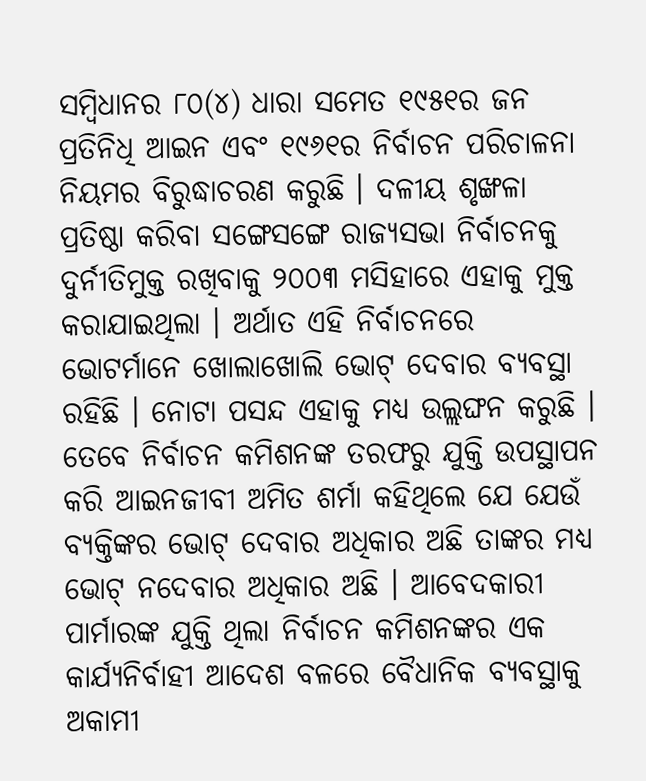ସମ୍ବିଧାନର ୮୦(୪) ଧାରା ସମେତ ୧୯୫୧ର ଜନ ପ୍ରତିନିଧି ଆଇନ ଏବଂ ୧୯୬୧ର ନିର୍ବାଚନ ପରିଚାଳନା ନିୟମର ବିରୁଦ୍ଧାଚରଣ କରୁଛି । ଦଳୀୟ ଶୃଙ୍ଖଳା ପ୍ରତିଷ୍ଠା କରିବା ସଙ୍ଗେସଙ୍ଗେ ରାଜ୍ୟସଭା ନିର୍ବାଚନକୁ ଦୁର୍ନୀତିମୁକ୍ତ ରଖିବାକୁ ୨୦୦୩ ମସିହାରେ ଏହାକୁ ମୁକ୍ତ କରାଯାଇଥିଲା । ଅର୍ଥାତ ଏହି ନିର୍ବାଚନରେ ଭୋଟର୍ମାନେ ଖୋଲାଖୋଲି ଭୋଟ୍ ଦେବାର ବ୍ୟବସ୍ଥା ରହିଛି । ନୋଟା ପସନ୍ଦ ଏହାକୁ ମଧ୍ୟ ଉଲ୍ଲଙ୍ଘନ କରୁଛି । ତେବେ ନିର୍ବାଚନ କମିଶନଙ୍କ ତରଫରୁ ଯୁକ୍ତି ଉପସ୍ଥାପନ କରି ଆଇନଜୀବୀ ଅମିତ ଶର୍ମା କହିଥିଲେ ଯେ ଯେଉଁ ବ୍ୟକ୍ତିଙ୍କର ଭୋଟ୍ ଦେବାର ଅଧିକାର ଅଛି ତାଙ୍କର ମଧ୍ୟ ଭୋଟ୍ ନଦେବାର ଅଧିକାର ଅଛି । ଆବେଦକାରୀ ପାର୍ମାରଙ୍କ ଯୁକ୍ତି ଥିଲା ନିର୍ବାଚନ କମିଶନଙ୍କର ଏକ କାର୍ଯ୍ୟନିର୍ବାହୀ ଆଦେଶ ବଳରେ ବୈଧାନିକ ବ୍ୟବସ୍ଥାକୁ ଅକାମୀ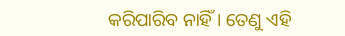କରିପାରିବ ନାହିଁ । ତେଣୁ ଏହି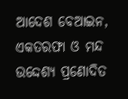ଆଦେଶ ବେଆଇନ, ଏକତରଫା ଓ ମନ୍ଦ ଉଦ୍ଦେଶ୍ୟ ପ୍ରଣୋଦିତ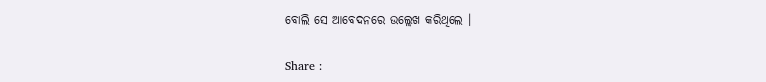ବୋଲି ସେ ଆବେଦନରେ ଉଲ୍ଲେଖ କରିଥିଲେ ।

Share :